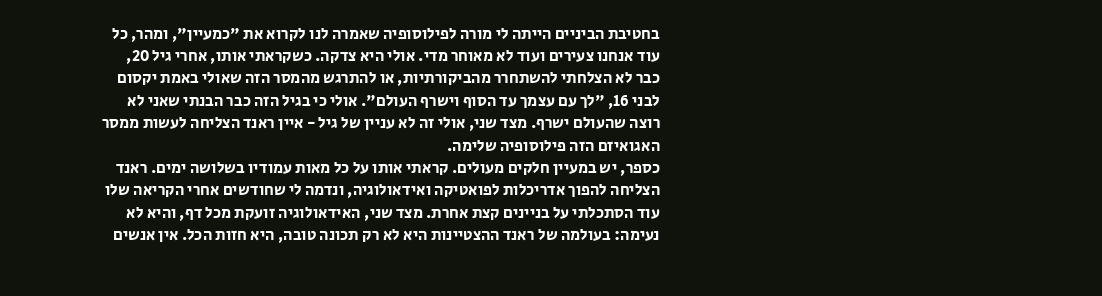בחטיבת הביניים הייתה לי מורה לפילוסופיה שאמרה לנו לקרוא את "כמעיין", ומהר, כל עוד אנחנו צעירים ועוד לא מאוחר מדי. אולי היא צדקה. כשקראתי אותו, אחרי גיל 20, כבר לא הצלחתי להשתחרר מהביקורתיות, או להתרגש מהמסר הזה שאולי באמת יקסום לבני 16, "לך עם עצמך עד הסוף וישרף העולם". אולי כי בגיל הזה כבר הבנתי שאני לא רוצה שהעולם ישרף. מצד שני, אולי זה לא עניין של גיל - איין ראנד הצליחה לעשות ממסר האגואיזם הזה פילוסופיה שלימה.
כספר, יש במעיין חלקים מעולים. קראתי אותו על כל מאות עמודיו בשלושה ימים. ראנד הצליחה להפוך אדריכלות לפואטיקה ואידאולוגיה, ונדמה לי שחודשים אחרי הקריאה שלו עוד הסתכלתי על בניינים קצת אחרת. מצד שני, האידאולוגיה זועקת מכל דף, והיא לא נעימה: בעולמה של ראנד ההצטיינות היא לא רק תכונה טובה, היא חזות הכל. אין אנשים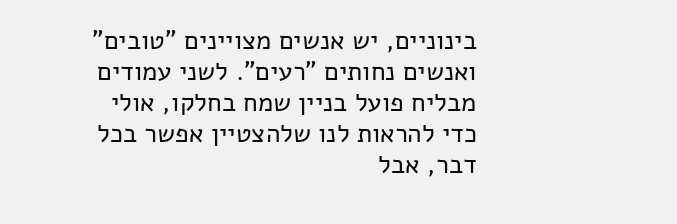בינוניים, יש אנשים מצויינים "טובים" ואנשים נחותים "רעים". לשני עמודים מבליח פועל בניין שמח בחלקו, אולי כדי להראות לנו שלהצטיין אפשר בכל דבר, אבל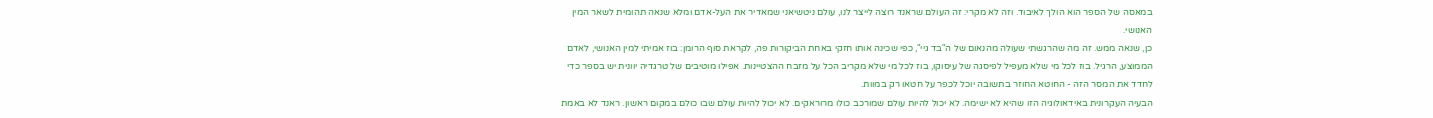במאסה של הספר הוא הולך לאיבוד. וזה לא מקרי: זה העולם שראנד רוצה לייצר לנו, עולם ניטשיאני שמאדיר את העל-אדם ומלא שנאה תהומית לשאר המין האנושי.
כן, שנאה ממש. זה מה שהרגשתי שעולה מהנאום של ה"בד גיי", כפי שכינה אותו חזקי באחת הביקורות פה, לקראת סוף הרומן: בוז אמיתי למין האנושי, לאדם הממוצע, הרגיל. בוז לכל מי שלא מעפיל לפיסגה של עיסוקו, בוז לכל מי שלא מקריב הכל על מזבח ההצטיינות. אפילו מוטיבים של טרגדיה יוונית יש בספר כדי לחדד את המסר הזה - החוטא החוזר בתשובה יוכל לכפר על חטאו רק במוות.
הבעיה העקרונית באידאולוגיה הזו שהיא לא ישימה. לא יכול להיות עולם שמורכב כולו מרוראקים. לא יכול להיות עולם שבו כולם במקום ראשון. ראנד לא באמת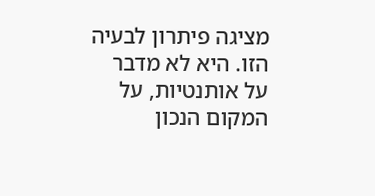מציגה פיתרון לבעיה הזו. היא לא מדבר על אותנטיות, על המקום הנכון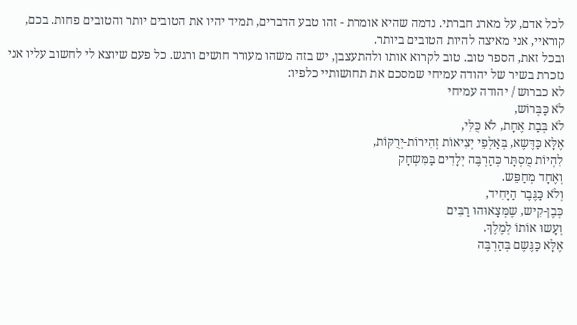לכל אדם, על מארג חברתי. נדמה שהיא אומרת - זהו טבע הדברים, תמיד יהיו את הטובים יותר והטובים פחות. בכם, קוראיי, אני מאיצה להיות הטובים ביותר.
ובכל זאת, הספר טוב. טוב לקרוא אותו ולהתעצבן, יש בזה משהו מעורר חושים ורגש. כל פעם שיוצא לי לחשוב עליו אני נזכרת בשיר של יהודה עמיחי שמסכם את תחושותיי כלפיו:
לא כברוש / יהודה עמיחי
לֹא כַּבְּרוֹש,
לֹא בְּבַת אֶחָת, לֹא כֻּלִּי,
אֶלָּא כַּדֶּשֶא, בְּאַלְפֵי יְצִיאוֹת זְהִירוֹת-יְרֻקּוֹת,
לִהְיוֹת מֻסְתָּר כְּהַרְבֶּה יְלָדִים בַּמִּשְחָק
וְאֶחָד מְחַפֵּש.
וְלֹא כַּגֶּבֶר הַיָּחִיד,
כְּבֶן-קִיש, שֶמְּצָאוּהוּ רַבִּים
וְעָשוּ אוֹתוֹ לְמֶלֶךְ.
אֶלָּא כַּגֶּשֶם בְּהַרְבֶּה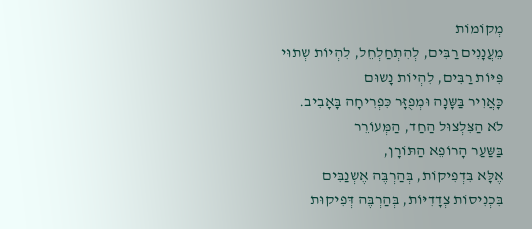מְקוֹמוֹת
מֵעֲנָנִים רַבִּים, לְהִתְחַלְחֵל, לִהְיוֹת שְתוּי
פִּיּוֹת רַבִּים, לִהְיוֹת נָשוּם
כָּאֲוִיר בַּשָּנָה וּמְפֻזָּר כִּפְרִיחָה בָּאָבִיב.
לֹא הַצִּלְצוּל הַחַד, הַמְּעוֹרֵר
בַּשַּעַר הָרוֹפֵא הַתּוֹרָן,
אֶלָּא בִּדְפִיקוֹת, בְּהַרְבֶּה אֶשְנַבִּים
בִּכְנִיסוֹת צְדָדִיּוֹת, בְּהַרְבֶּה דְּפִיקוּת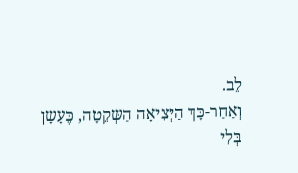לֵב.
וְאַחַר-כָּךְ הַיְּצִיאָה הַשְּקֵטָה, כֶּעָשָן
בְּלִי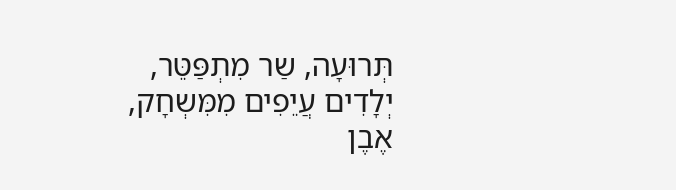תְּרוּעָה, שַר מִתְפַּטֵּר,
יְלָדִים עֲיֵפִים מִמִּשְחָק,
אֶבֶן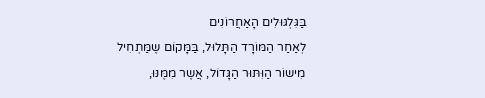בַּגִּלְגּוּלִים הָאַחֲרוֹנִים
לְאַחַר הַמּוֹרָד הַתָּלוּל, בַּמָּקוֹם שֶמַּתְחִיל
מִישוֹר הַוִּתּוּר הַגָּדוֹל, אֲשֶר מִמֶּנּוּ,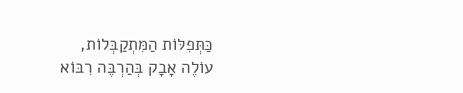כַּתְּפִלּוֹת הַמִּתְקַבְּלוֹת,
עוֹלֶה אָבָק בְּהַרְבֶּה רִבּוֹא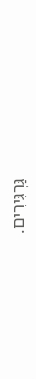גַּרְגִּירִים.